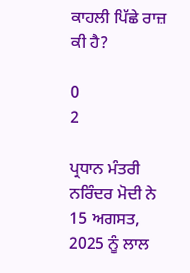ਕਾਹਲੀ ਪਿੱਛੇ ਰਾਜ਼ ਕੀ ਹੈ?

0
2

ਪ੍ਰਧਾਨ ਮੰਤਰੀ ਨਰਿੰਦਰ ਮੋਦੀ ਨੇ 15 ਅਗਸਤ, 2025 ਨੂੰ ਲਾਲ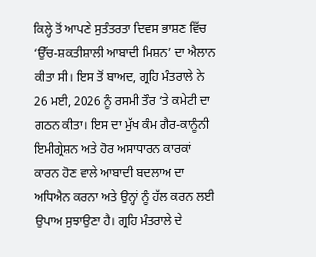ਕਿਲ੍ਹੇ ਤੋਂ ਆਪਣੇ ਸੁਤੰਤਰਤਾ ਦਿਵਸ ਭਾਸ਼ਣ ਵਿੱਚ ‘ਉੱਚ-ਸ਼ਕਤੀਸ਼ਾਲੀ ਆਬਾਦੀ ਮਿਸ਼ਨ’ ਦਾ ਐਲਾਨ ਕੀਤਾ ਸੀ। ਇਸ ਤੋਂ ਬਾਅਦ, ਗ੍ਰਹਿ ਮੰਤਰਾਲੇ ਨੇ 26 ਮਈ, 2026 ਨੂੰ ਰਸਮੀ ਤੌਰ ‘ਤੇ ਕਮੇਟੀ ਦਾ ਗਠਨ ਕੀਤਾ। ਇਸ ਦਾ ਮੁੱਖ ਕੰਮ ਗੈਰ-ਕਾਨੂੰਨੀ ਇਮੀਗ੍ਰੇਸ਼ਨ ਅਤੇ ਹੋਰ ਅਸਾਧਾਰਨ ਕਾਰਕਾਂ ਕਾਰਨ ਹੋਣ ਵਾਲੇ ਆਬਾਦੀ ਬਦਲਾਅ ਦਾ ਅਧਿਐਨ ਕਰਨਾ ਅਤੇ ਉਨ੍ਹਾਂ ਨੂੰ ਹੱਲ ਕਰਨ ਲਈ ਉਪਾਅ ਸੁਝਾਉਣਾ ਹੈ। ਗ੍ਰਹਿ ਮੰਤਰਾਲੇ ਦੇ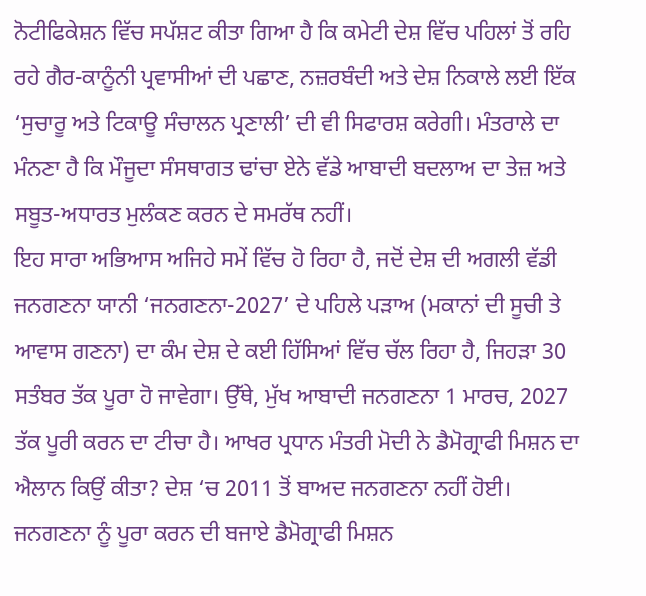ਨੋਟੀਫਿਕੇਸ਼ਨ ਵਿੱਚ ਸਪੱਸ਼ਟ ਕੀਤਾ ਗਿਆ ਹੈ ਕਿ ਕਮੇਟੀ ਦੇਸ਼ ਵਿੱਚ ਪਹਿਲਾਂ ਤੋਂ ਰਹਿ ਰਹੇ ਗੈਰ-ਕਾਨੂੰਨੀ ਪ੍ਰਵਾਸੀਆਂ ਦੀ ਪਛਾਣ, ਨਜ਼ਰਬੰਦੀ ਅਤੇ ਦੇਸ਼ ਨਿਕਾਲੇ ਲਈ ਇੱਕ ‘ਸੁਚਾਰੂ ਅਤੇ ਟਿਕਾਊ ਸੰਚਾਲਨ ਪ੍ਰਣਾਲੀ’ ਦੀ ਵੀ ਸਿਫਾਰਸ਼ ਕਰੇਗੀ। ਮੰਤਰਾਲੇ ਦਾ ਮੰਨਣਾ ਹੈ ਕਿ ਮੌਜੂਦਾ ਸੰਸਥਾਗਤ ਢਾਂਚਾ ਏਨੇ ਵੱਡੇ ਆਬਾਦੀ ਬਦਲਾਅ ਦਾ ਤੇਜ਼ ਅਤੇ ਸਬੂਤ-ਅਧਾਰਤ ਮੁਲੰਕਣ ਕਰਨ ਦੇ ਸਮਰੱਥ ਨਹੀਂ।
ਇਹ ਸਾਰਾ ਅਭਿਆਸ ਅਜਿਹੇ ਸਮੇਂ ਵਿੱਚ ਹੋ ਰਿਹਾ ਹੈ, ਜਦੋਂ ਦੇਸ਼ ਦੀ ਅਗਲੀ ਵੱਡੀ ਜਨਗਣਨਾ ਯਾਨੀ ‘ਜਨਗਣਨਾ-2027’ ਦੇ ਪਹਿਲੇ ਪੜਾਅ (ਮਕਾਨਾਂ ਦੀ ਸੂਚੀ ਤੇ ਆਵਾਸ ਗਣਨਾ) ਦਾ ਕੰਮ ਦੇਸ਼ ਦੇ ਕਈ ਹਿੱਸਿਆਂ ਵਿੱਚ ਚੱਲ ਰਿਹਾ ਹੈ, ਜਿਹੜਾ 30 ਸਤੰਬਰ ਤੱਕ ਪੂਰਾ ਹੋ ਜਾਵੇਗਾ। ਉੱਥੇ, ਮੁੱਖ ਆਬਾਦੀ ਜਨਗਣਨਾ 1 ਮਾਰਚ, 2027 ਤੱਕ ਪੂਰੀ ਕਰਨ ਦਾ ਟੀਚਾ ਹੈ। ਆਖਰ ਪ੍ਰਧਾਨ ਮੰਤਰੀ ਮੋਦੀ ਨੇ ਡੈਮੋਗ੍ਰਾਫੀ ਮਿਸ਼ਨ ਦਾ ਐਲਾਨ ਕਿਉਂ ਕੀਤਾ? ਦੇਸ਼ ‘ਚ 2011 ਤੋਂ ਬਾਅਦ ਜਨਗਣਨਾ ਨਹੀਂ ਹੋਈ। ਜਨਗਣਨਾ ਨੂੰ ਪੂਰਾ ਕਰਨ ਦੀ ਬਜਾਏ ਡੈਮੋਗ੍ਰਾਫੀ ਮਿਸ਼ਨ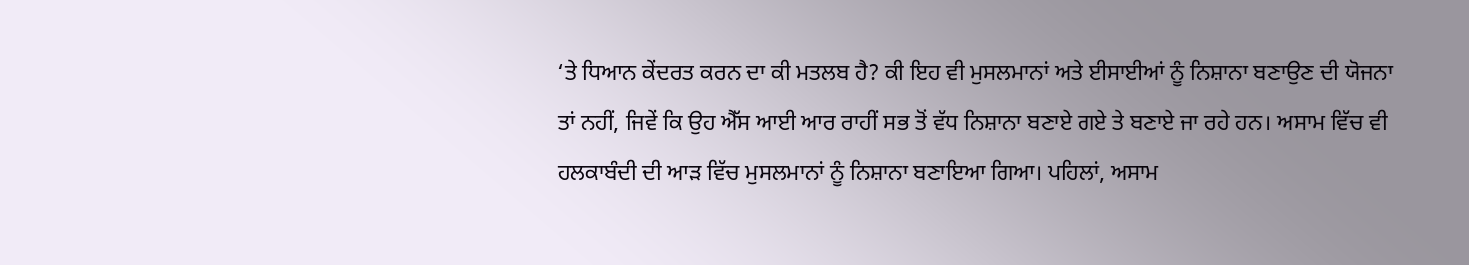‘ਤੇ ਧਿਆਨ ਕੇਂਦਰਤ ਕਰਨ ਦਾ ਕੀ ਮਤਲਬ ਹੈ? ਕੀ ਇਹ ਵੀ ਮੁਸਲਮਾਨਾਂ ਅਤੇ ਈਸਾਈਆਂ ਨੂੰ ਨਿਸ਼ਾਨਾ ਬਣਾਉਣ ਦੀ ਯੋਜਨਾ ਤਾਂ ਨਹੀਂ, ਜਿਵੇਂ ਕਿ ਉਹ ਐੱਸ ਆਈ ਆਰ ਰਾਹੀਂ ਸਭ ਤੋਂ ਵੱਧ ਨਿਸ਼ਾਨਾ ਬਣਾਏ ਗਏ ਤੇ ਬਣਾਏ ਜਾ ਰਹੇ ਹਨ। ਅਸਾਮ ਵਿੱਚ ਵੀ ਹਲਕਾਬੰਦੀ ਦੀ ਆੜ ਵਿੱਚ ਮੁਸਲਮਾਨਾਂ ਨੂੰ ਨਿਸ਼ਾਨਾ ਬਣਾਇਆ ਗਿਆ। ਪਹਿਲਾਂ, ਅਸਾਮ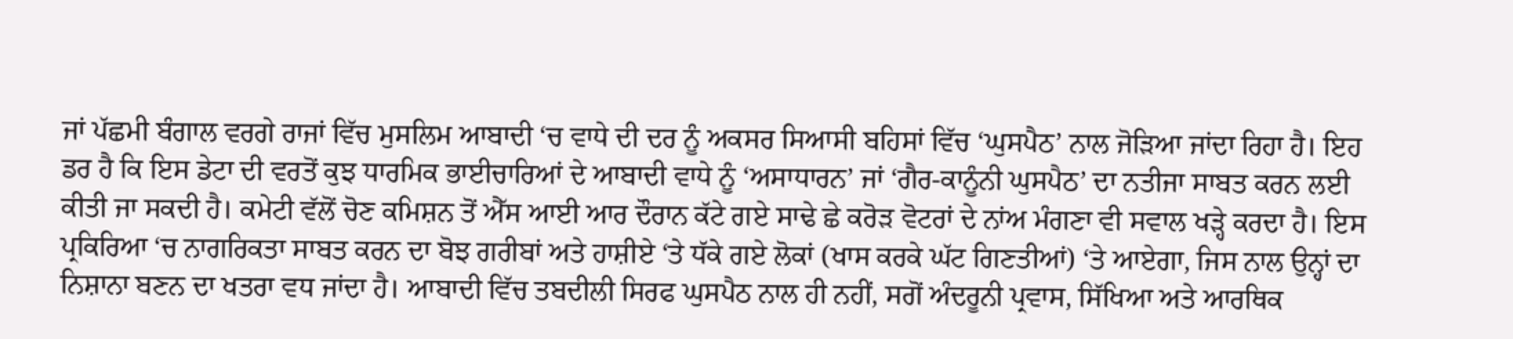ਜਾਂ ਪੱਛਮੀ ਬੰਗਾਲ ਵਰਗੇ ਰਾਜਾਂ ਵਿੱਚ ਮੁਸਲਿਮ ਆਬਾਦੀ ‘ਚ ਵਾਧੇ ਦੀ ਦਰ ਨੂੰ ਅਕਸਰ ਸਿਆਸੀ ਬਹਿਸਾਂ ਵਿੱਚ ‘ਘੁਸਪੈਠ’ ਨਾਲ ਜੋੜਿਆ ਜਾਂਦਾ ਰਿਹਾ ਹੈ। ਇਹ ਡਰ ਹੈ ਕਿ ਇਸ ਡੇਟਾ ਦੀ ਵਰਤੋਂ ਕੁਝ ਧਾਰਮਿਕ ਭਾਈਚਾਰਿਆਂ ਦੇ ਆਬਾਦੀ ਵਾਧੇ ਨੂੰ ‘ਅਸਾਧਾਰਨ’ ਜਾਂ ‘ਗੈਰ-ਕਾਨੂੰਨੀ ਘੁਸਪੈਠ’ ਦਾ ਨਤੀਜਾ ਸਾਬਤ ਕਰਨ ਲਈ ਕੀਤੀ ਜਾ ਸਕਦੀ ਹੈ। ਕਮੇਟੀ ਵੱਲੋਂ ਚੋਣ ਕਮਿਸ਼ਨ ਤੋਂ ਐੱਸ ਆਈ ਆਰ ਦੌਰਾਨ ਕੱਟੇ ਗਏ ਸਾਢੇ ਛੇ ਕਰੋੜ ਵੋਟਰਾਂ ਦੇ ਨਾਂਅ ਮੰਗਣਾ ਵੀ ਸਵਾਲ ਖੜ੍ਹੇ ਕਰਦਾ ਹੈ। ਇਸ ਪ੍ਰਕਿਰਿਆ ‘ਚ ਨਾਗਰਿਕਤਾ ਸਾਬਤ ਕਰਨ ਦਾ ਬੋਝ ਗਰੀਬਾਂ ਅਤੇ ਹਾਸ਼ੀਏ ‘ਤੇ ਧੱਕੇ ਗਏ ਲੋਕਾਂ (ਖਾਸ ਕਰਕੇ ਘੱਟ ਗਿਣਤੀਆਂ) ‘ਤੇ ਆਏਗਾ, ਜਿਸ ਨਾਲ ਉਨ੍ਹਾਂ ਦਾ ਨਿਸ਼ਾਨਾ ਬਣਨ ਦਾ ਖਤਰਾ ਵਧ ਜਾਂਦਾ ਹੈ। ਆਬਾਦੀ ਵਿੱਚ ਤਬਦੀਲੀ ਸਿਰਫ ਘੁਸਪੈਠ ਨਾਲ ਹੀ ਨਹੀਂ, ਸਗੋਂ ਅੰਦਰੂਨੀ ਪ੍ਰਵਾਸ, ਸਿੱਖਿਆ ਅਤੇ ਆਰਥਿਕ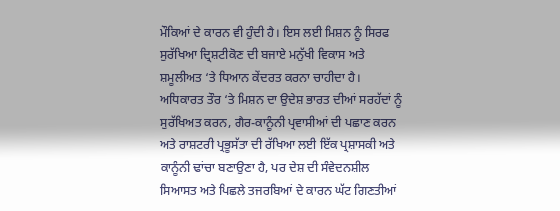ਮੌਕਿਆਂ ਦੇ ਕਾਰਨ ਵੀ ਹੁੰਦੀ ਹੈ। ਇਸ ਲਈ ਮਿਸ਼ਨ ਨੂੰ ਸਿਰਫ ਸੁਰੱਖਿਆ ਦ੍ਰਿਸ਼ਟੀਕੋਣ ਦੀ ਬਜਾਏ ਮਨੁੱਖੀ ਵਿਕਾਸ ਅਤੇ ਸ਼ਮੂਲੀਅਤ ‘ਤੇ ਧਿਆਨ ਕੇਂਦਰਤ ਕਰਨਾ ਚਾਹੀਦਾ ਹੈ। ਅਧਿਕਾਰਤ ਤੌਰ ‘ਤੇ ਮਿਸ਼ਨ ਦਾ ਉਦੇਸ਼ ਭਾਰਤ ਦੀਆਂ ਸਰਹੱਦਾਂ ਨੂੰ ਸੁਰੱਖਿਅਤ ਕਰਨ, ਗੈਰ-ਕਾਨੂੰਨੀ ਪ੍ਰਵਾਸੀਆਂ ਦੀ ਪਛਾਣ ਕਰਨ ਅਤੇ ਰਾਸ਼ਟਰੀ ਪ੍ਰਭੂਸੱਤਾ ਦੀ ਰੱਖਿਆ ਲਈ ਇੱਕ ਪ੍ਰਸ਼ਾਸਕੀ ਅਤੇ ਕਾਨੂੰਨੀ ਢਾਂਚਾ ਬਣਾਉਣਾ ਹੈ, ਪਰ ਦੇਸ਼ ਦੀ ਸੰਵੇਦਨਸ਼ੀਲ ਸਿਆਸਤ ਅਤੇ ਪਿਛਲੇ ਤਜਰਬਿਆਂ ਦੇ ਕਾਰਨ ਘੱਟ ਗਿਣਤੀਆਂ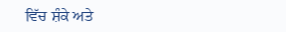ਵਿੱਚ ਸ਼ੰਕੇ ਅਤੇ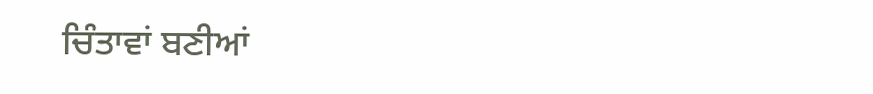ਚਿੰਤਾਵਾਂ ਬਣੀਆਂ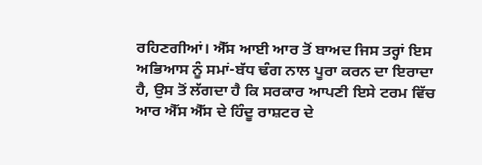ਰਹਿਣਗੀਆਂ। ਐੱਸ ਆਈ ਆਰ ਤੋਂ ਬਾਅਦ ਜਿਸ ਤਰ੍ਹਾਂ ਇਸ ਅਭਿਆਸ ਨੂੰ ਸਮਾਂ-ਬੱਧ ਢੰਗ ਨਾਲ ਪੂਰਾ ਕਰਨ ਦਾ ਇਰਾਦਾ ਹੈ, ਉਸ ਤੋਂ ਲੱਗਦਾ ਹੈ ਕਿ ਸਰਕਾਰ ਆਪਣੀ ਇਸੇ ਟਰਮ ਵਿੱਚ ਆਰ ਐੱਸ ਐੱਸ ਦੇ ਹਿੰਦੂ ਰਾਸ਼ਟਰ ਦੇ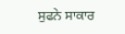ਸੁਫਨੇ ਸਾਕਾਰ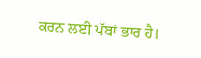ਕਰਨ ਲਈ ਪੱਬਾਂ ਭਾਰ ਹੈ।